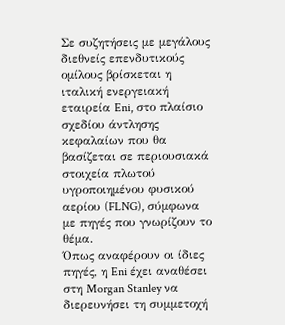Σε συζητήσεις με μεγάλους διεθνείς επενδυτικούς ομίλους βρίσκεται η ιταλική ενεργειακή εταιρεία Eni, στο πλαίσιο σχεδίου άντλησης κεφαλαίων που θα βασίζεται σε περιουσιακά στοιχεία πλωτού υγροποιημένου φυσικού αερίου (FLNG), σύμφωνα με πηγές που γνωρίζουν το θέμα.
Όπως αναφέρουν οι ίδιες πηγές, η Eni έχει αναθέσει στη Morgan Stanley να διερευνήσει τη συμμετοχή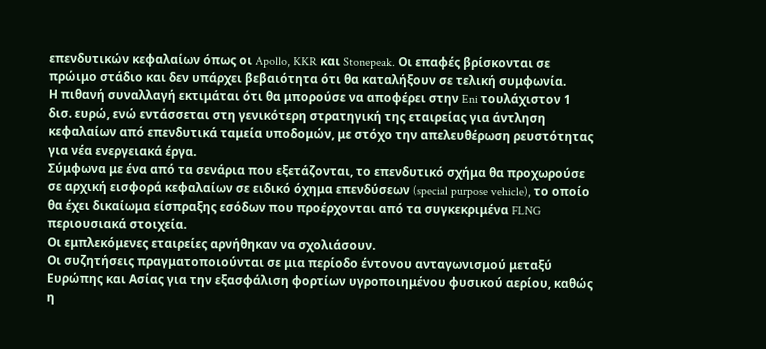επενδυτικών κεφαλαίων όπως οι Apollo, KKR και Stonepeak. Οι επαφές βρίσκονται σε πρώιμο στάδιο και δεν υπάρχει βεβαιότητα ότι θα καταλήξουν σε τελική συμφωνία.
Η πιθανή συναλλαγή εκτιμάται ότι θα μπορούσε να αποφέρει στην Eni τουλάχιστον 1 δισ. ευρώ, ενώ εντάσσεται στη γενικότερη στρατηγική της εταιρείας για άντληση κεφαλαίων από επενδυτικά ταμεία υποδομών, με στόχο την απελευθέρωση ρευστότητας για νέα ενεργειακά έργα.
Σύμφωνα με ένα από τα σενάρια που εξετάζονται, το επενδυτικό σχήμα θα προχωρούσε σε αρχική εισφορά κεφαλαίων σε ειδικό όχημα επενδύσεων (special purpose vehicle), το οποίο θα έχει δικαίωμα είσπραξης εσόδων που προέρχονται από τα συγκεκριμένα FLNG περιουσιακά στοιχεία.
Οι εμπλεκόμενες εταιρείες αρνήθηκαν να σχολιάσουν.
Οι συζητήσεις πραγματοποιούνται σε μια περίοδο έντονου ανταγωνισμού μεταξύ Ευρώπης και Ασίας για την εξασφάλιση φορτίων υγροποιημένου φυσικού αερίου, καθώς η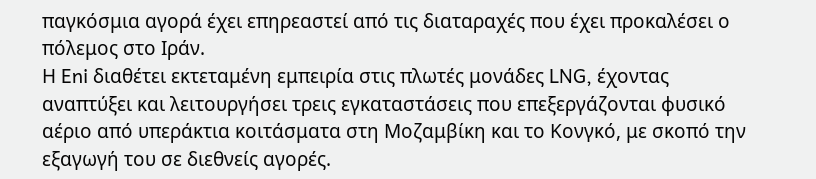παγκόσμια αγορά έχει επηρεαστεί από τις διαταραχές που έχει προκαλέσει ο πόλεμος στο Ιράν.
Η Eni διαθέτει εκτεταμένη εμπειρία στις πλωτές μονάδες LNG, έχοντας αναπτύξει και λειτουργήσει τρεις εγκαταστάσεις που επεξεργάζονται φυσικό αέριο από υπεράκτια κοιτάσματα στη Μοζαμβίκη και το Κονγκό, με σκοπό την εξαγωγή του σε διεθνείς αγορές.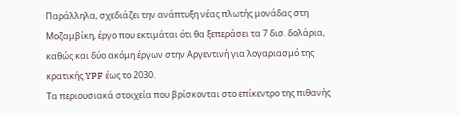Παράλληλα, σχεδιάζει την ανάπτυξη νέας πλωτής μονάδας στη Μοζαμβίκη, έργο που εκτιμάται ότι θα ξεπεράσει τα 7 δισ. δολάρια, καθώς και δύο ακόμη έργων στην Αργεντινή για λογαριασμό της κρατικής YPF έως το 2030.
Τα περιουσιακά στοιχεία που βρίσκονται στο επίκεντρο της πιθανής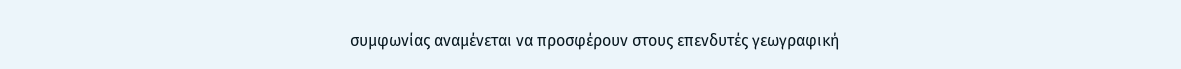συμφωνίας αναμένεται να προσφέρουν στους επενδυτές γεωγραφική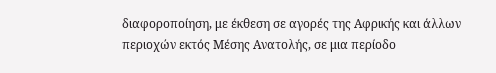διαφοροποίηση, με έκθεση σε αγορές της Αφρικής και άλλων περιοχών εκτός Μέσης Ανατολής, σε μια περίοδο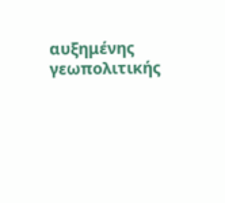αυξημένης γεωπολιτικής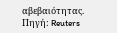αβεβαιότητας.
Πηγή: Reuters